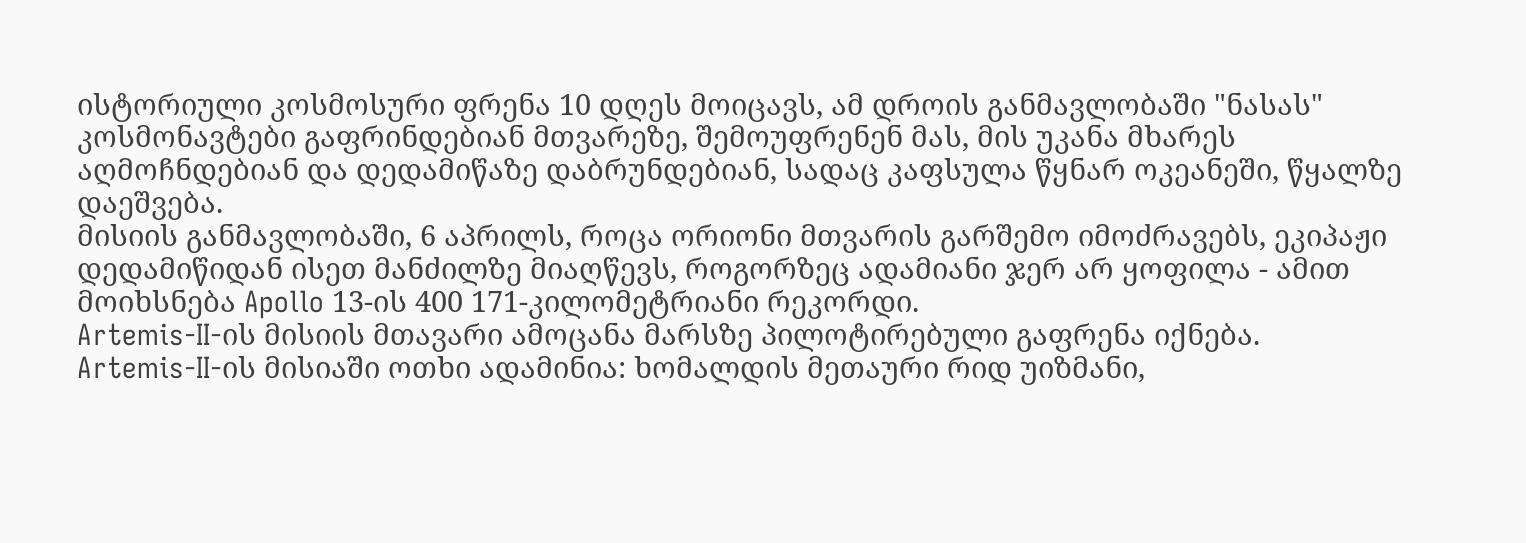ისტორიული კოსმოსური ფრენა 10 დღეს მოიცავს, ამ დროის განმავლობაში "ნასას" კოსმონავტები გაფრინდებიან მთვარეზე, შემოუფრენენ მას, მის უკანა მხარეს აღმოჩნდებიან და დედამიწაზე დაბრუნდებიან, სადაც კაფსულა წყნარ ოკეანეში, წყალზე დაეშვება.
მისიის განმავლობაში, 6 აპრილს, როცა ორიონი მთვარის გარშემო იმოძრავებს, ეკიპაჟი დედამიწიდან ისეთ მანძილზე მიაღწევს, როგორზეც ადამიანი ჯერ არ ყოფილა - ამით მოიხსნება Apollo 13-ის 400 171-კილომეტრიანი რეკორდი.
Artemis-II-ის მისიის მთავარი ამოცანა მარსზე პილოტირებული გაფრენა იქნება.
Artemis-II-ის მისიაში ოთხი ადამინია: ხომალდის მეთაური რიდ უიზმანი,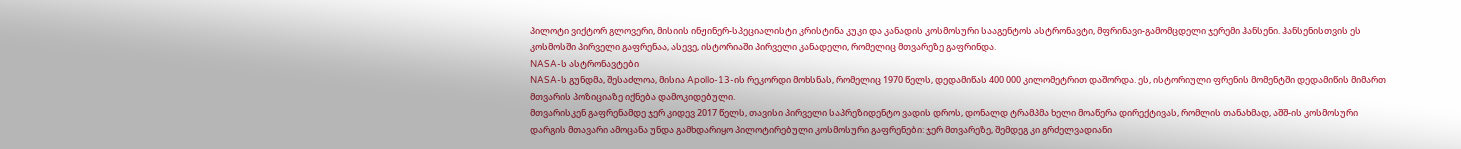პილოტი ვიქტორ გლოვერი, მისიის ინჟინერ-სპეციალისტი კრისტინა კუკი და კანადის კოსმოსური სააგენტოს ასტრონავტი, მფრინავი-გამომცდელი ჯერემი ჰანსენი. ჰანსენისთვის ეს კოსმოსში პირველი გაფრენაა, ასევე, ისტორიაში პირველი კანადელი, რომელიც მთვარეზე გაფრინდა.
NASA-ს ასტრონავტები
NASA-ს გუნდმა, შესაძლოა, მისია Apollo-13-ის რეკორდი მოხსნას, რომელიც 1970 წელს, დედამიწას 400 000 კილომეტრით დაშორდა. ეს, ისტორიული ფრენის მომენტში დედამიწის მიმართ მთვარის პოზიციაზე იქნება დამოკიდებული.
მთვარისკენ გაფრენამდე ჯერ კიდევ 2017 წელს, თავისი პირველი საპრეზიდენტო ვადის დროს, დონალდ ტრამპმა ხელი მოაწერა დირექტივას, რომლის თანახმად, აშშ-ის კოსმოსური დარგის მთავარი ამოცანა უნდა გამხდარიყო პილოტირებული კოსმოსური გაფრენები: ჯერ მთვარეზე, შემდეგ კი გრძელვადიანი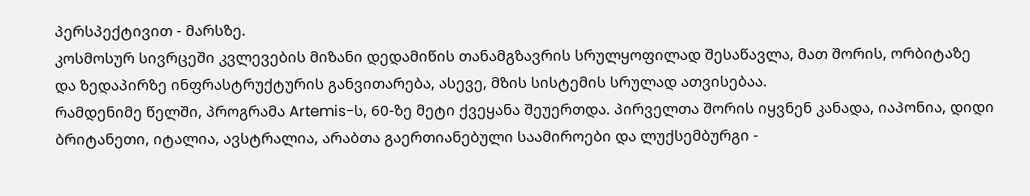პერსპექტივით - მარსზე.
კოსმოსურ სივრცეში კვლევების მიზანი დედამიწის თანამგზავრის სრულყოფილად შესაწავლა, მათ შორის, ორბიტაზე და ზედაპირზე ინფრასტრუქტურის განვითარება, ასევე, მზის სისტემის სრულად ათვისებაა.
რამდენიმე წელში, პროგრამა Artemis-ს, 60-ზე მეტი ქვეყანა შეუერთდა. პირველთა შორის იყვნენ კანადა, იაპონია, დიდი ბრიტანეთი, იტალია, ავსტრალია, არაბთა გაერთიანებული საამიროები და ლუქსემბურგი -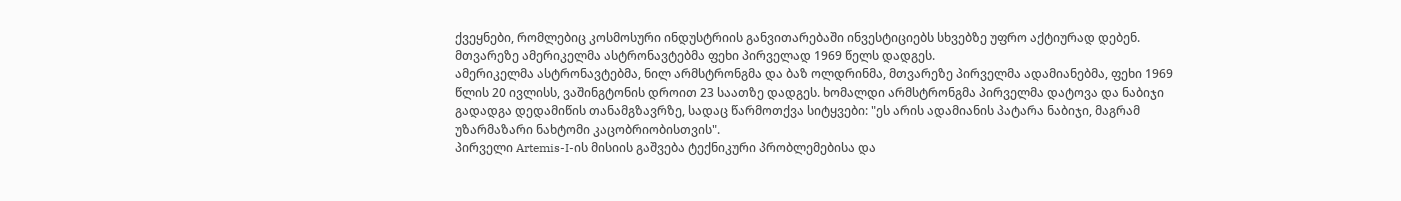ქვეყნები, რომლებიც კოსმოსური ინდუსტრიის განვითარებაში ინვესტიციებს სხვებზე უფრო აქტიურად დებენ.
მთვარეზე ამერიკელმა ასტრონავტებმა ფეხი პირველად 1969 წელს დადგეს.
ამერიკელმა ასტრონავტებმა, ნილ არმსტრონგმა და ბაზ ოლდრინმა, მთვარეზე პირველმა ადამიანებმა, ფეხი 1969 წლის 20 ივლისს, ვაშინგტონის დროით 23 საათზე დადგეს. ხომალდი არმსტრონგმა პირველმა დატოვა და ნაბიჯი გადადგა დედამიწის თანამგზავრზე, სადაც წარმოთქვა სიტყვები: "ეს არის ადამიანის პატარა ნაბიჯი, მაგრამ უზარმაზარი ნახტომი კაცობრიობისთვის".
პირველი Artemis-I-ის მისიის გაშვება ტექნიკური პრობლემებისა და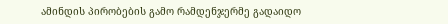ამინდის პირობების გამო რამდენჯერმე გადაიდო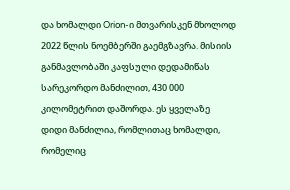და ხომალდი Orion-ი მთვარისკენ მხოლოდ 2022 წლის ნოემბერში გაემგზავრა. მისიის განმავლობაში კაფსული დედამიწას სარეკორდო მანძილით, 430 000 კილომეტრით დაშორდა. ეს ყველაზე დიდი მანძილია, რომლითაც ხომალდი, რომელიც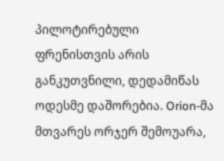პილოტირებული ფრენისთვის არის განკუთვნილი, დედამიწას ოდესმე დაშორებია. Orion-მა მთვარეს ორჯერ შემოუარა,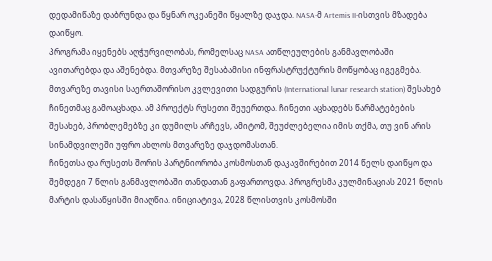დედამიწაზე დაბრუნდა და წყნარ ოკეანეში წყალზე დაჯდა. NASA-მ Artemis II-ისთვის მზადება დაიწყო.
პროგრამა იყენებს აღჭურვილობას, რომელსაც NASA ათწლეულების განმავლობაში ავითარებდა და აშენებდა. მთვარეზე შესაბამისი ინფრასტრუქტურის მოწყობაც იგეგმება.
მთვარეზე თავისი საერთაშორისო კვლევითი სადგურის (International lunar research station) შესახებ ჩინეთმაც გამოაცხადა. ამ პროექტს რუსეთი შეუერთდა. ჩინეთი აცხადებს წარმატებების შესახებ, პრობლემებზე კი დუმილს არჩევს, ამიტომ, შეუძლებელია იმის თქმა, თუ ვინ არის სინამდვილეში უფრო ახლოს მთვარეზე დაჯდომასთან.
ჩინეთსა და რუსეთს შორის პარტნიორობა კოსმოსთან დაკავშირებით 2014 წელს დაიწყო და შემდეგი 7 წლის განმავლობაში თანდათან გაფართოვდა. პროგრესმა კულმინაციას 2021 წლის მარტის დასაწყისში მიაღწია. ინიციატივა, 2028 წლისთვის კოსმოსში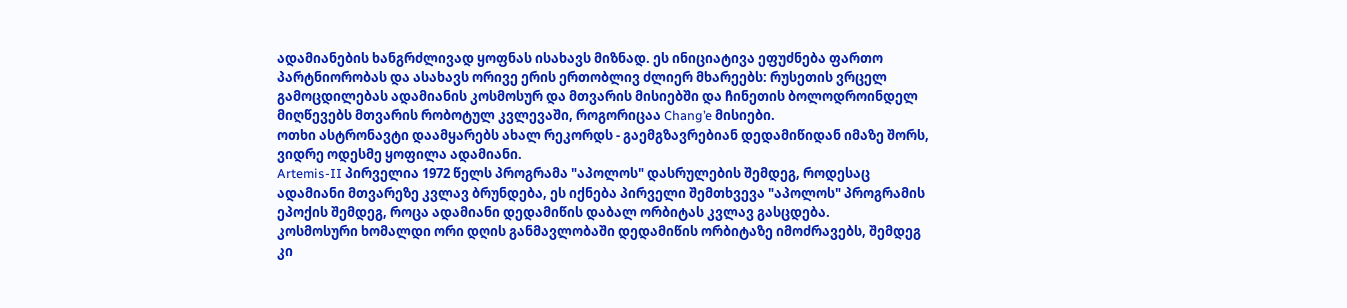ადამიანების ხანგრძლივად ყოფნას ისახავს მიზნად. ეს ინიციატივა ეფუძნება ფართო პარტნიორობას და ასახავს ორივე ერის ერთობლივ ძლიერ მხარეებს: რუსეთის ვრცელ გამოცდილებას ადამიანის კოსმოსურ და მთვარის მისიებში და ჩინეთის ბოლოდროინდელ მიღწევებს მთვარის რობოტულ კვლევაში, როგორიცაა Chang’e მისიები.
ოთხი ასტრონავტი დაამყარებს ახალ რეკორდს - გაემგზავრებიან დედამიწიდან იმაზე შორს, ვიდრე ოდესმე ყოფილა ადამიანი.
Artemis-II პირველია 1972 წელს პროგრამა "აპოლოს" დასრულების შემდეგ, როდესაც ადამიანი მთვარეზე კვლავ ბრუნდება, ეს იქნება პირველი შემთხვევა "აპოლოს" პროგრამის ეპოქის შემდეგ, როცა ადამიანი დედამიწის დაბალ ორბიტას კვლავ გასცდება.
კოსმოსური ხომალდი ორი დღის განმავლობაში დედამიწის ორბიტაზე იმოძრავებს, შემდეგ კი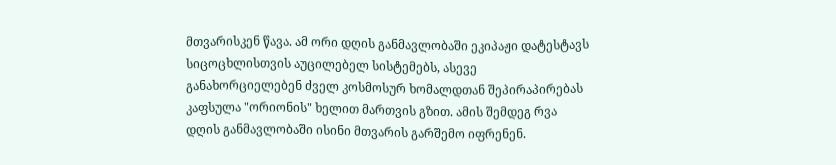მთვარისკენ წავა. ამ ორი დღის განმავლობაში ეკიპაჟი დატესტავს სიცოცხლისთვის აუცილებელ სისტემებს, ასევე განახორციელებენ ძველ კოსმოსურ ხომალდთან შეპირაპირებას კაფსულა "ორიონის" ხელით მართვის გზით. ამის შემდეგ რვა დღის განმავლობაში ისინი მთვარის გარშემო იფრენენ.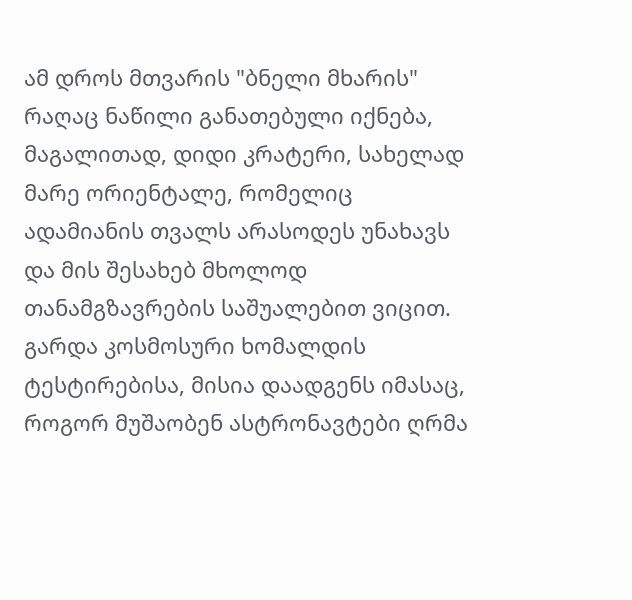ამ დროს მთვარის "ბნელი მხარის" რაღაც ნაწილი განათებული იქნება, მაგალითად, დიდი კრატერი, სახელად მარე ორიენტალე, რომელიც ადამიანის თვალს არასოდეს უნახავს და მის შესახებ მხოლოდ თანამგზავრების საშუალებით ვიცით.
გარდა კოსმოსური ხომალდის ტესტირებისა, მისია დაადგენს იმასაც, როგორ მუშაობენ ასტრონავტები ღრმა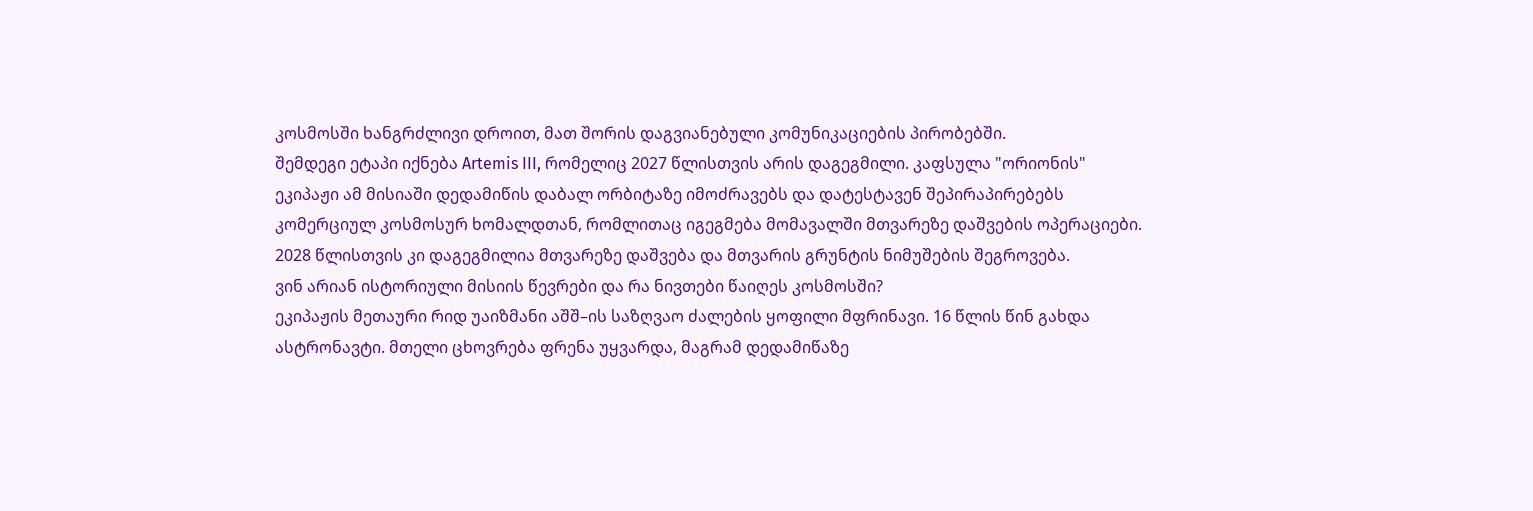კოსმოსში ხანგრძლივი დროით, მათ შორის დაგვიანებული კომუნიკაციების პირობებში.
შემდეგი ეტაპი იქნება Artemis III, რომელიც 2027 წლისთვის არის დაგეგმილი. კაფსულა "ორიონის" ეკიპაჟი ამ მისიაში დედამიწის დაბალ ორბიტაზე იმოძრავებს და დატესტავენ შეპირაპირებებს კომერციულ კოსმოსურ ხომალდთან, რომლითაც იგეგმება მომავალში მთვარეზე დაშვების ოპერაციები. 2028 წლისთვის კი დაგეგმილია მთვარეზე დაშვება და მთვარის გრუნტის ნიმუშების შეგროვება.
ვინ არიან ისტორიული მისიის წევრები და რა ნივთები წაიღეს კოსმოსში?
ეკიპაჟის მეთაური რიდ უაიზმანი აშშ–ის საზღვაო ძალების ყოფილი მფრინავი. 16 წლის წინ გახდა ასტრონავტი. მთელი ცხოვრება ფრენა უყვარდა, მაგრამ დედამიწაზე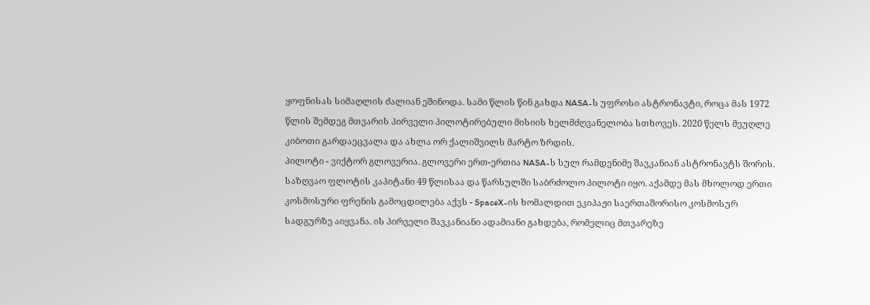ყოფნისას სიმაღლის ძალიან ეშინოდა. სამი წლის წინ გახდა NASA-ს უფროსი ასტრონავტი, როცა მას 1972 წლის შემდეგ მთვარის პირველი პილოტირებული მისიის ხელმძღვანელობა სთხოვეს. 2020 წელს მეუღლე კიბოთი გარდაეცვალა და ახლა ორ ქალიშვილს მარტო ზრდის.
პილოტი - ვიქტორ გლოვერია. გლოვერი ერთ-ერთია NASA-ს სულ რამდენიმე შავკანიან ასტრონავტს შორის. საზღვაო ფლოტის კაპიტანი 49 წლისაა და წარსულში საბრძოლო პილოტი იყო. აქამდე მას მხოლოდ ერთი კოსმოსური ფრენის გამოცდილება აქვს - SpaceX-ის ხომალდით ეკიპაჟი საერთაშორისო კოსმოსურ სადგურზე აიყვანა. ის პირველი შავკანიანი ადამიანი გახდება, რომელიც მთვარეზე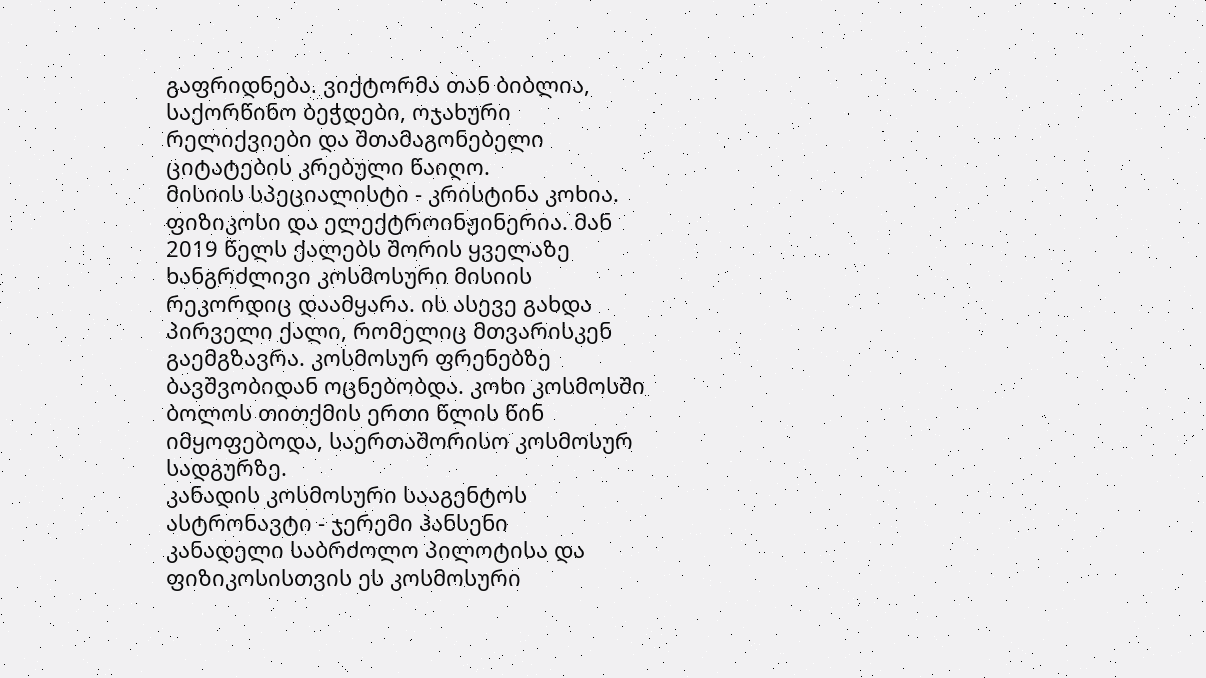გაფრიდნება. ვიქტორმა თან ბიბლია, საქორწინო ბეჭდები, ოჯახური რელიქვიები და შთამაგონებელი ციტატების კრებული წაიღო.
მისიის სპეციალისტი - კრისტინა კოხია. ფიზიკოსი და ელექტროინჟინერია. მან 2019 წელს ქალებს შორის ყველაზე ხანგრძლივი კოსმოსური მისიის რეკორდიც დაამყარა. ის ასევე გახდა პირველი ქალი, რომელიც მთვარისკენ გაემგზავრა. კოსმოსურ ფრენებზე ბავშვობიდან ოცნებობდა. კოხი კოსმოსში ბოლოს თითქმის ერთი წლის წინ იმყოფებოდა, საერთაშორისო კოსმოსურ სადგურზე.
კანადის კოსმოსური სააგენტოს ასტრონავტი - ჯერემი ჰანსენი
კანადელი საბრძოლო პილოტისა და ფიზიკოსისთვის ეს კოსმოსური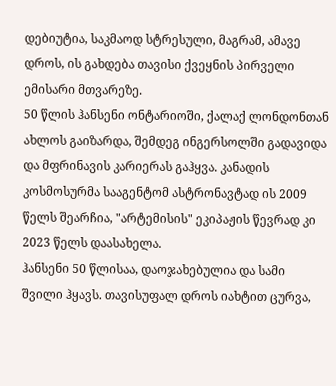დებიუტია, საკმაოდ სტრესული, მაგრამ, ამავე დროს, ის გახდება თავისი ქვეყნის პირველი ემისარი მთვარეზე.
50 წლის ჰანსენი ონტარიოში, ქალაქ ლონდონთან ახლოს გაიზარდა, შემდეგ ინგერსოლში გადავიდა და მფრინავის კარიერას გაჰყვა. კანადის კოსმოსურმა სააგენტომ ასტრონავტად ის 2009 წელს შეარჩია, "არტემისის" ეკიპაჟის წევრად კი 2023 წელს დაასახელა.
ჰანსენი 50 წლისაა, დაოჯახებულია და სამი შვილი ჰყავს. თავისუფალ დროს იახტით ცურვა,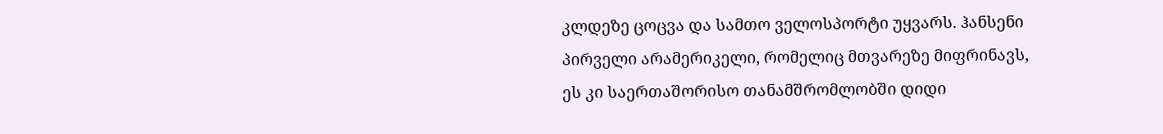კლდეზე ცოცვა და სამთო ველოსპორტი უყვარს. ჰანსენი პირველი არამერიკელი, რომელიც მთვარეზე მიფრინავს, ეს კი საერთაშორისო თანამშრომლობში დიდი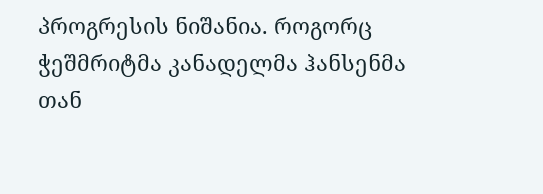პროგრესის ნიშანია. როგორც ჭეშმრიტმა კანადელმა ჰანსენმა თან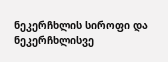ნეკერჩხლის სიროფი და ნეკერჩხლისვე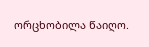ორცხობილა წაიღო.